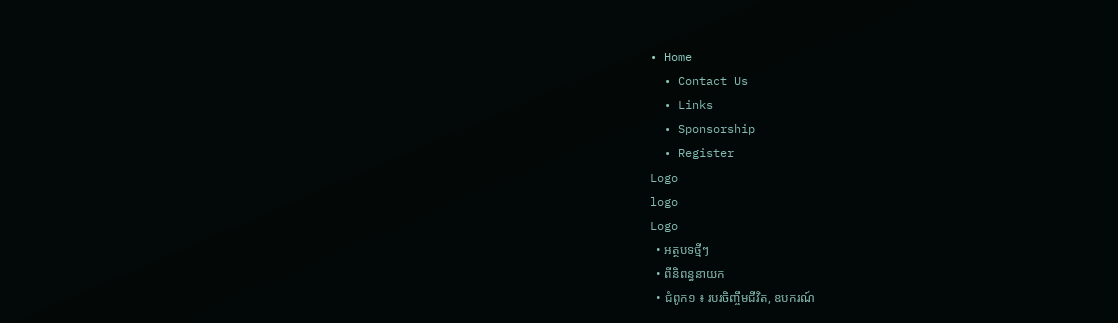• Home
  • Contact Us
  • Links
  • Sponsorship
  • Register
Logo
logo
Logo
  • អត្ថបទថ្មីៗ
  • ពីនិពន្ធនាយក
  • ជំពូក១ ៖ របរចិញ្ចឹមជីវិត, ឧបករណ៍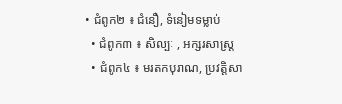• ជំពូក២ ៖ ជំនឿ, ទំនៀមទម្លាប់
  • ជំពូក៣ ៖ សិល្បៈ , អក្សរសាស្រ្ត
  • ជំពូក៤ ៖ មរតកបុរាណ, ប្រវត្តិសា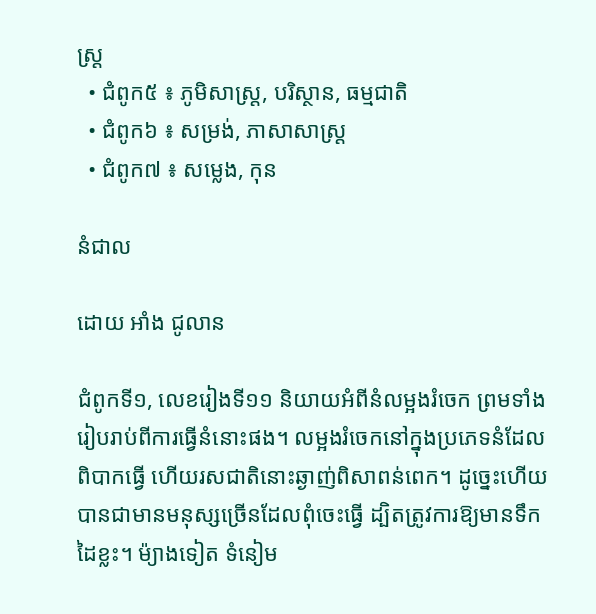ស្រ្ត
  • ជំពូក៥ ៖ ភូមិសាស្រ្ត, បរិស្ថាន, ធម្មជាតិ
  • ជំពូក៦ ៖ សម្រង់, ភាសាសាស្រ្ត
  • ជំពូក៧ ៖ សម្លេង, កុន

នំជាល

ដោយ អាំង ជូលាន

ជំពូកទី១, លេខរៀងទី១១ និយាយអំពីនំលម្អងរំចេក ព្រមទាំងរៀបរាប់ពីការធ្វើនំនោះផង។ លម្អងរំចេកនៅក្នុងប្រភេទនំដែលពិបាកធ្វើ ហើយរសជាតិនោះឆ្ងាញ់ពិសាពន់ពេក។ ដូច្នេះហើយបានជាមានមនុស្សច្រើនដែលពុំចេះធ្វើ ដ្បិតត្រូវការឱ្យមានទឹកដៃខ្លះ។ ម៉្យាងទៀត ទំនៀម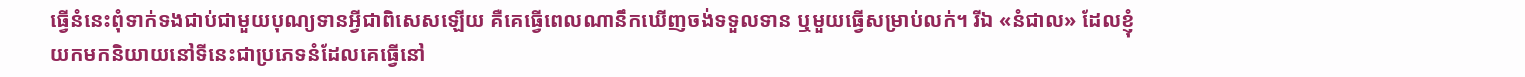ធ្វើនំនេះពុំទាក់ទងជាប់ជាមួយបុណ្យទានអ្វីជាពិសេសឡើយ គឺគេធ្វើពេលណានឹកឃើញចង់ទទួលទាន ឬមួយធ្វើសម្រាប់លក់។ រីឯ «នំជាល» ដែលខ្ញុំយកមកនិយាយនៅទីនេះជាប្រភេទនំដែលគេធ្វើនៅ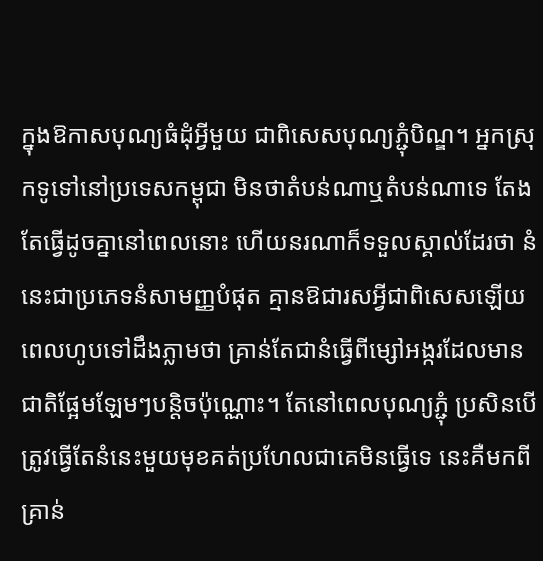ក្នុងឱកាសបុណ្យធំដុំអ្វីមួយ ជាពិសេសបុណ្យភ្ជុំបិណ្ឌ។ អ្នកស្រុកទូទៅនៅប្រទេសកម្ពុជា មិនថាតំបន់ណាឬតំបន់ណាទេ តែងតែធ្វើដូចគ្នានៅពេលនោះ ហើយនរណាក៏ទទួលស្គាល់ដែរថា នំនេះជាប្រភេទនំសាមញ្ញបំផុត គ្មានឱជារសអ្វីជាពិសេសឡើយ ពេលហូបទៅដឹងភ្លាមថា គ្រាន់តែជានំធ្វើពីម្សៅអង្ករដែលមានជាតិផ្អែមឡែមៗបន្តិចប៉ុណ្ណោះ។ តែនៅពេលបុណ្យភ្ជុំ ប្រសិនបើត្រូវធ្វើតែនំនេះមួយមុខគត់ប្រហែលជាគេមិនធ្វើទេ នេះគឺមកពីគ្រាន់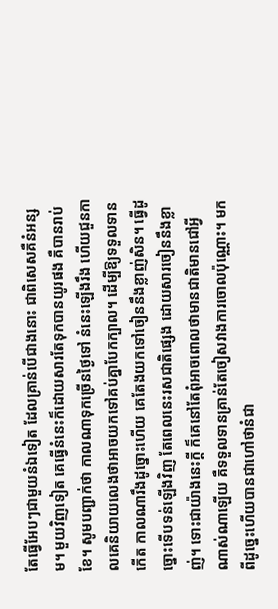តែធ្វើអែបៗជាមួយនំឯទៀត ដែលគ្រាន់បើជាងនោះ ជាពិសេសគឺនំអន្សម។ មួយវិញទៀត គេធ្វើនំនេះក៏ដោយសារតែទុកបានយូរផង គឺបានរាប់ខែ។ សូមបញ្ជាក់ថា កាលណាទុកច្រើនថ្ងៃទៅ នំនេះឡើងរឹង ហើយជួនកាលគេនិយាយលេងថាអាចយកទៅគប់គ្នាបែកក្បាល។ ដើម្បីឱ្យទទួលទានកើត កាលណារឹងដូច្នោះហើយ គេតែងយកទៅចៀននឹងខ្លាញ់សិន។ ធ្វើដូច្នោះទើបទន់ឡើងវិញ តែពេលនេះរសជាតិផ្សេង ដោយសារចៀននឹងខ្លាញ់។ ទោះជាយ៉ាងនេះក្តី ក៏គេនៅតែពុំអាចពោលថាមានជាតិមានជៅអ្វីណាស់ណាឡើយ គឺទទួលទានគ្រាន់តែចៀសវាងការចោលប៉ុណ្ណោះ។ មកពីដូច្នេះហើយបានជាហៅថានំជា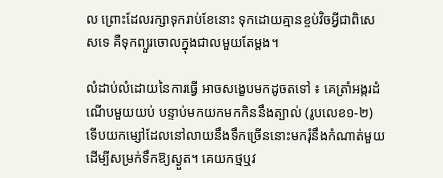ល ព្រោះដែលរក្សាទុករាប់ខែនោះ ទុកដោយគ្មានខ្ចប់វិចអ្វីជាពិសេសទេ គឺទុកព្យួរចោលក្នុងជាលមួយតែម្តង។

លំដាប់លំដោយនៃការធ្វើ អាចសង្ខេបមកដូចតទៅ ៖ គេត្រាំអង្ករដំណើបមួយយប់ បន្ទាប់មកយកមកកិននឹងត្បាល់ (រូបលេខ១-២) ទើបយកម្សៅដែលនៅលាយនឹងទឹកច្រើននោះមករុំនឹងកំណាត់មួយដើម្បីសម្រក់ទឹកឱ្យស្ងួត។ គេយកថ្មឬវ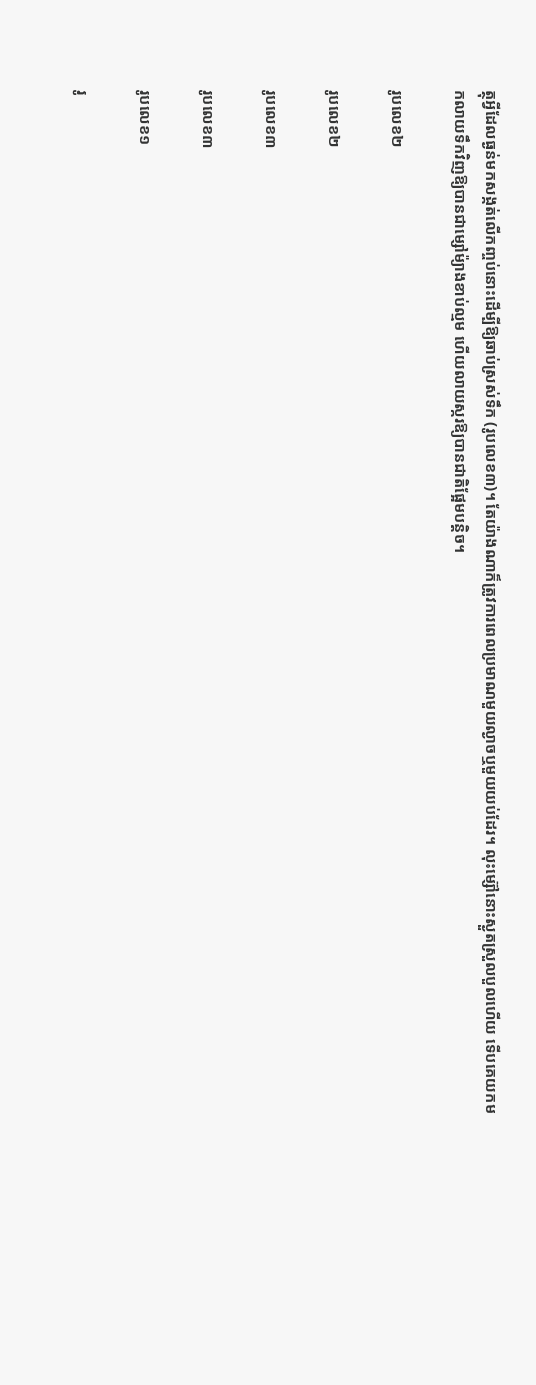ត្ថុអ្វីដែលធ្ងន់មកសង្កត់លើកញ្ចប់នោះដើម្បីឱ្យឆាប់ស្រស់ទឹក (រូបលេខ៣)។ តែយ៉ាងណាក៏ត្រូវការពេលប្រមាណមួយល្ងាចឬមួយយប់ដែរ។ លុះម្ស៊ៅនោះស្ងួតស្រួលបួលហើយ ទើបគេយកមកលាយទឹកវិញឱ្យបានជាម្សៅម៉្យាងខាប់ល្មម ហើយលាយស្ករឱ្យបានជាតិផ្អែមបន្តិច។

រូបលេខ២

រូបលេខ២

រូបលេខ៣

រូបលេខ៣

រូបលេខ១

រូ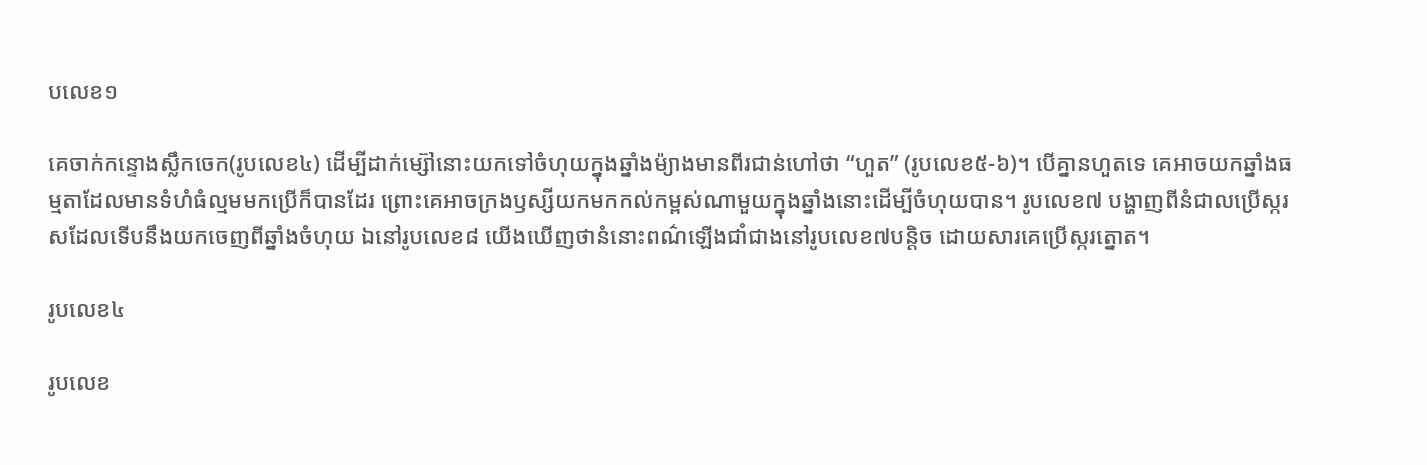បលេខ១

គេចាក់កន្ទោងស្លឹកចេក(រូបលេខ៤) ដើម្បីដាក់ម្ស៊ៅនោះយកទៅចំហុយក្នុងឆ្នាំងម៉្យាងមានពីរជាន់ហៅថា “ហួត” (រូបលេខ៥-៦)។ បើគ្នានហួតទេ គេអាចយកឆ្នាំងធម្មតាដែលមានទំហំធំល្មមមកប្រើក៏បានដែរ ព្រោះគេអាចក្រងឫស្សីយកមកកល់កម្ពស់ណាមួយក្នុងឆ្នាំងនោះដើម្បីចំហុយបាន។ រូបលេខ៧ បង្ហាញពីនំជាលប្រើស្ករសដែលទើបនឹងយកចេញពីឆ្នាំងចំហុយ ឯនៅរូបលេខ៨ យើងឃើញថានំនោះពណ៌ឡើងជាំជាងនៅរូបលេខ៧បន្តិច ដោយសារគេប្រើស្ករត្នោត។

រូបលេខ៤

រូបលេខ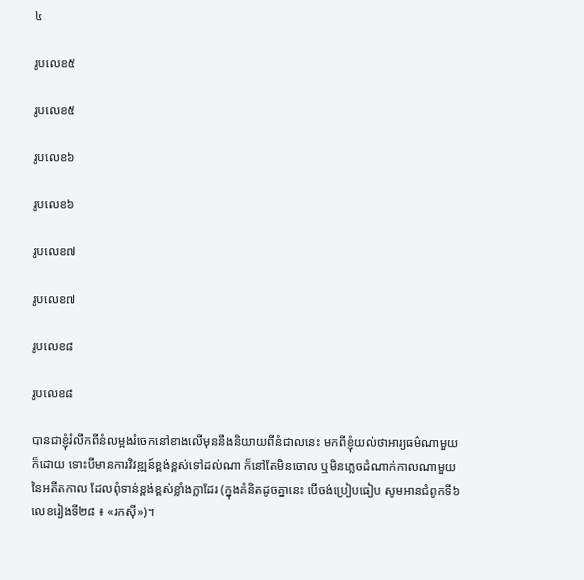៤

រូបលេខ៥

រូបលេខ៥

រូបលេខ៦

រូបលេខ៦

រូបលេខ៧

រូបលេខ៧

រូបលេខ៨

រូបលេខ៨

បានជាខ្ញុំរំលឹកពីនំលម្អងរំចេកនៅខាងលើមុននឹងនិយាយពីនំជាលនេះ មកពីខ្ញុំយល់ថាអារ្យធម៌ណាមួយក៏ដោយ ទោះបីមានការវិវឌ្ឍន៍ខ្ពង់ខ្ពស់ទៅដល់ណា ក៏នៅតែមិនចោល ឬមិនភ្លេចដំណាក់កាលណាមួយនៃអតីតកាល ដែលពុំទាន់ខ្ពង់ខ្ពស់ខ្លាំងក្លាដែរ (ក្នុងគំនិតដូចគ្នានេះ បើចង់ប្រៀបធៀប សូមអានជំពូកទី៦ លេខរៀងទី២៨ ៖ «រកស៊ី»)។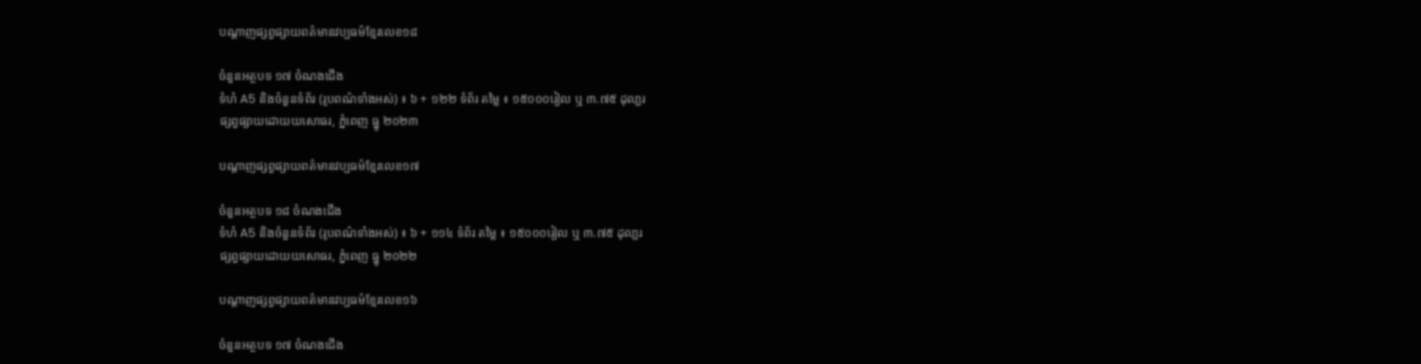បណ្តាញផ្សព្វផ្សាយពត៌មានវប្បធម៌ខ្មែរលេខ១៨

ចំនួនអត្ថបទ ១៧ ចំណងជើង
ទំហំ A5 និងចំនួនទំព័រ (រូបពណ៌ទាំងអស់) ៖ ៦ + ១២២ ទំព័រ តម្លៃ ៖ ១៥០០០រៀល ឬ ៣.៧៥ ដុលា្លរ
ផ្សព្វផ្សាយដោយយសោធរ, ភ្នំពេញ ធ្នូ ២០២៣

បណ្តាញផ្សព្វផ្សាយពត៌មានវប្បធម៌ខ្មែរលេខ១៧

ចំនួនអត្ថបទ ១៨ ចំណងជើង
ទំហំ A5 និងចំនួនទំព័រ (រូបពណ៌ទាំងអស់) ៖ ៦ + ១១៤ ទំព័រ តម្លៃ ៖ ១៥០០០រៀល ឬ ៣.៧៥ ដុលា្លរ
ផ្សព្វផ្សាយដោយយសោធរ, ភ្នំពេញ ធ្នូ ២០២២

បណ្តាញផ្សព្វផ្សាយពត៌មានវប្បធម៌ខ្មែរលេខ១៦

ចំនួនអត្ថបទ ១៧ ចំណងជើង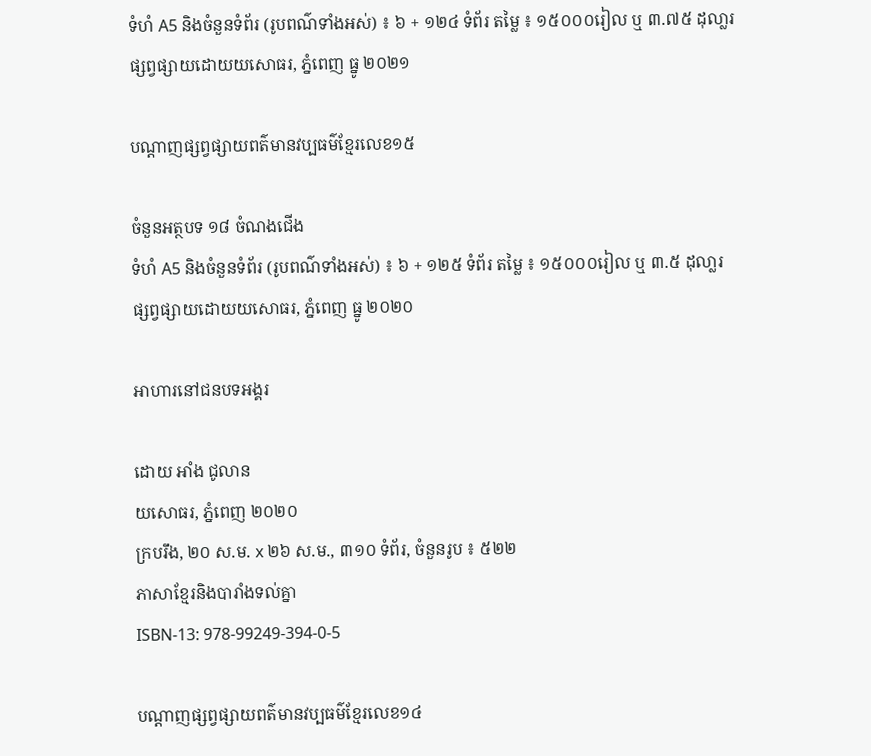ទំហំ A5 និងចំនួនទំព័រ (រូបពណ៌ទាំងអស់) ៖ ៦ + ១២៤ ទំព័រ តម្លៃ ៖ ១៥០០០រៀល ឬ ៣.៧៥ ដុលា្លរ
ផ្សព្វផ្សាយដោយយសោធរ, ភ្នំពេញ ធ្នូ ២០២១

បណ្តាញផ្សព្វផ្សាយពត៌មានវប្បធម៌ខ្មែរលេខ១៥

ចំនួនអត្ថបទ ១៨ ចំណងជើង
ទំហំ A5 និងចំនួនទំព័រ (រូបពណ៌ទាំងអស់) ៖ ៦ + ១២៥ ទំព័រ តម្លៃ ៖ ១៥០០០រៀល ឬ ៣.៥ ដុលា្លរ
ផ្សព្វផ្សាយដោយយសោធរ, ភ្នំពេញ ធ្នូ ២០២០

អាហារនៅជនបទអង្គរ

ដោយ អាំង ជូលាន
យសោធរ, ភ្នំពេញ ២០២០
ក្របរឹង, ២០ ស.ម. x ២៦ ស.ម., ៣១០ ទំព័រ, ចំនួនរូប ៖ ៥២២
ភាសាខ្មែរនិងបារាំងទល់គ្នា
ISBN-13: 978-99249-394-0-5

បណ្តាញផ្សព្វផ្សាយពត៌មានវប្បធម៌ខ្មែរលេខ១៤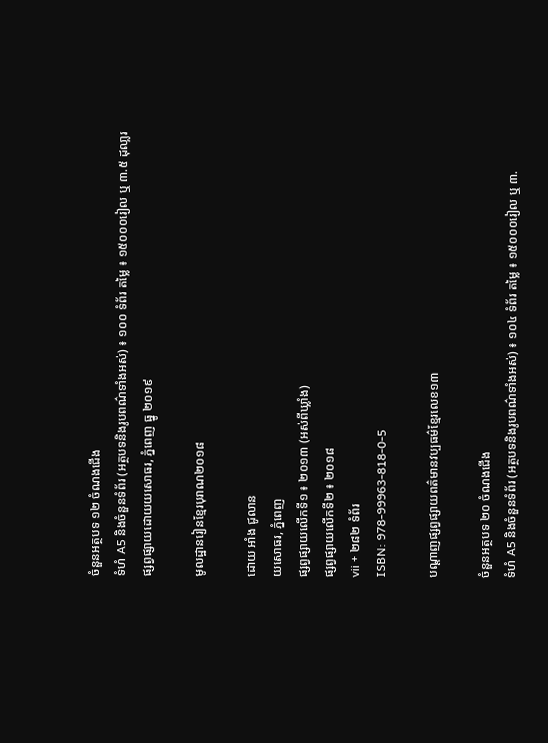ចំនួនអត្ថបទ ១២ ចំណងជើង
ទំហំ A5 និងចំនួនទំព័រ (អត្ថបទនិងរូបពណ៌ទាំងអស់) ៖ ១០០ ទំព័រ តម្លៃ ៖ ១៥០០០រៀល ឬ ៣.៥ ដុលា្លរ
ផ្សព្វផ្សាយដោយយសោធរ, ភ្នំពេញ ធ្នូ ២០១៩

មូលដ្ឋានរៀនខ្មែរបុរាណ២០១៨

ដោយ អាំង ជូលាន
យសោធរ, ភ្នំពេញ
ផ្សព្វផ្សាយលើកទី១ ៖ ២០១៣ (អស់ពីឃ្លាំង)
ផ្សព្វផ្សាយលើកទី២ ៖ ២០១៨
vii + ២៨២ ទំព័រ
ISBN: 978-99963-818-0-5

បណ្តាញផ្សព្វផ្សាយពត៌មានវប្បធម៌ខ្មែរលេខ១៣

ចំនួនអត្ថបទ ២០ ចំណងជើង
ទំហំ A5 និងចំនួនទំព័រ (អត្ថបទនិងរូបពណ៌ទាំងអស់) ៖ ១០៤ ទំព័រ តម្លៃ ៖ ១៥០០០រៀល ឬ ៣.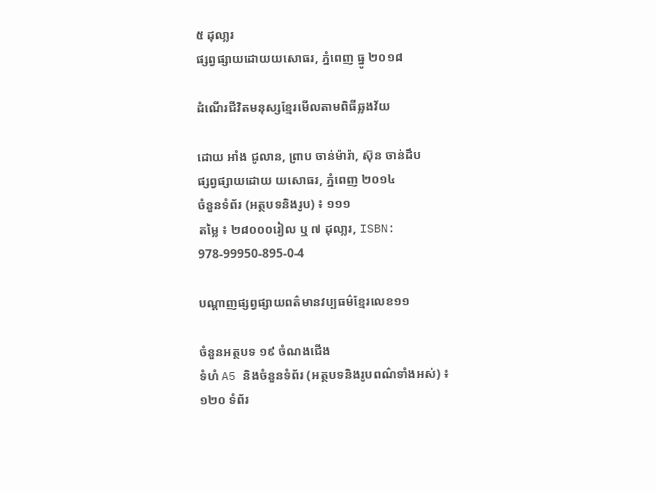៥ ដុលា្លរ
ផ្សព្វផ្សាយដោយយសោធរ, ភ្នំពេញ ធ្នូ ២០១៨

ដំណើរជីវិតមនុស្សខ្មែរមើលតាមពិធីឆ្លងវ័យ

ដោយ អាំង ជូលាន, ព្រាប ចាន់ម៉ារ៉ា, ស៊ុន ចាន់ដឹប
ផ្សព្វផ្សាយដោយ យសោធរ, ភ្នំពេញ ២០១៤
ចំនួនទំព័រ (អត្ថបទនិងរូប) ៖ ១១១
តម្លៃ ៖ ២៨០០០រៀល ឬ ៧ ដុលា្លរ, ISBN: 978-99950-895-0-4

បណ្តាញផ្សព្វផ្សាយពត៌មានវប្បធម៌ខ្មែរលេខ១១

ចំនួនអត្ថបទ ១៩ ចំណងជើង
ទំហំ A5 និងចំនួនទំព័រ (អត្ថបទនិងរូបពណ៌ទាំងអស់) ៖ ១២០ ទំព័រ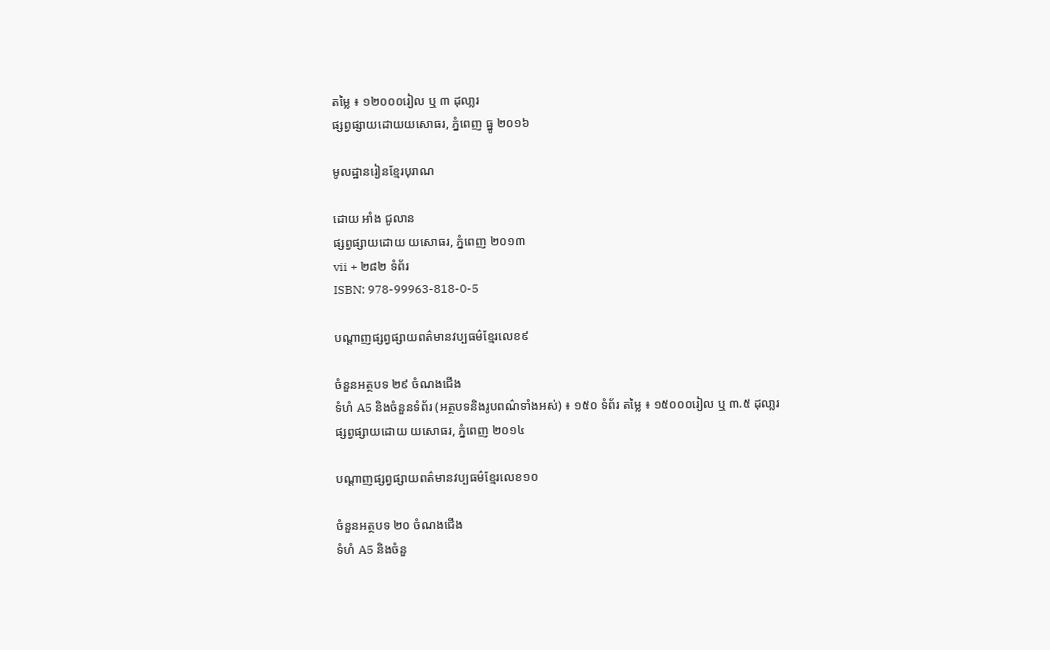តម្លៃ ៖ ១២០០០រៀល ឬ ៣ ដុលា្លរ
ផ្សព្វផ្សាយដោយយសោធរ, ភ្នំពេញ ធ្នូ ២០១៦

មូលដ្ឋានរៀនខ្មែរបុរាណ

ដោយ អាំង ជូលាន
ផ្សព្វផ្សាយដោយ យសោធរ, ភ្នំពេញ ២០១៣
vii + ២៨២ ទំព័រ
ISBN: 978-99963-818-0-5

បណ្តាញផ្សព្វផ្សាយពត៌មានវប្បធម៌ខ្មែរលេខ៩

ចំនួនអត្ថបទ ២៩ ចំណងជើង
ទំហំ A5 និងចំនួនទំព័រ (អត្ថបទនិងរូបពណ៌ទាំងអស់) ៖ ១៥០ ទំព័រ តម្លៃ ៖ ១៥០០០រៀល ឬ ៣.៥ ដុលា្លរ
ផ្សព្វផ្សាយដោយ យសោធរ, ភ្នំពេញ ២០១៤

បណ្តាញផ្សព្វផ្សាយពត៌មានវប្បធម៌ខ្មែរលេខ១០

ចំនួនអត្ថបទ ២០ ចំណងជើង
ទំហំ A5 និងចំនួ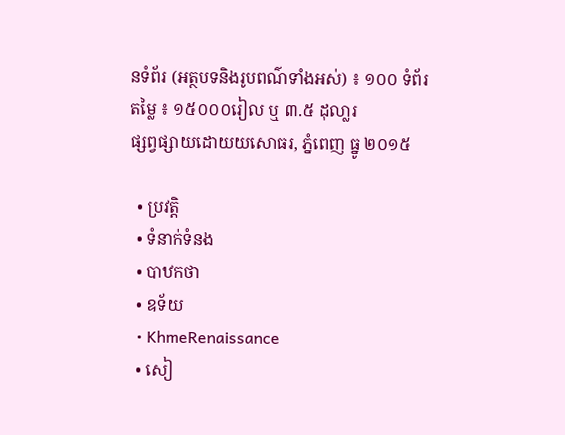នទំព័រ (អត្ថបទនិងរូបពណ៌ទាំងអស់) ៖ ១០០ ទំព័រ
តម្លៃ ៖ ១៥០០០រៀល ឬ ៣.៥ ដុលា្លរ
ផ្សព្វផ្សាយដោយយសោធរ, ភ្នំពេញ ធ្នូ ២០១៥

  • ប្រវត្តិ
  • ទំនាក់ទំនង
  • បាឋកថា
  • ឧទ័យ
  • KhmeRenaissance
  • សៀ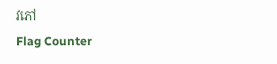វភៅ
Flag Counter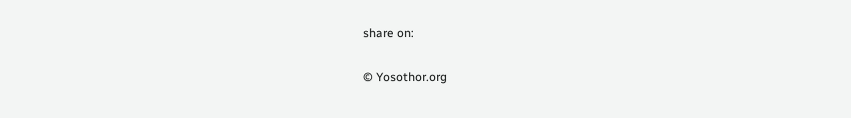share on:

© Yosothor.org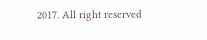2017. All right reserved